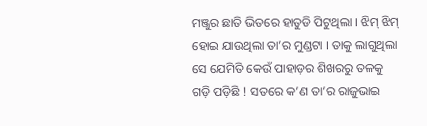ମଞ୍ଜୁର ଛାତି ଭିତରେ ହାତୁଡି ପିଟୁଥିଲା । ଝିମ୍ ଝିମ୍ ହୋଇ ଯାଉଥିଲା ତା’ର ମୁଣ୍ଡଟା । ତାକୁ ଲାଗୁଥିଲା ସେ ଯେମିତି କେଉଁ ପାହାଡ଼ର ଶିଖରରୁ ତଳକୁ ଗଡ଼ି ପଡ଼ିଛି ! ସତରେ କ’ଣ ତା’ର ରାଜୁଭାଇ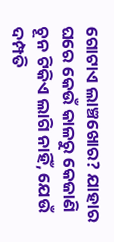ଗୋଟାଏ ଲାଞ୍ଚଖୋର? ଯାହାର ଘରେ କେଉଁ କାଳରୁ କେଜାଣି ଚୂନ ଟିକିଏ ଲାଗି ନାହିଁ, ଯେଉଁ ଦମ୍ପତି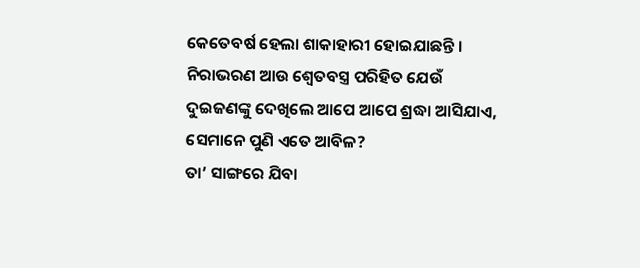କେତେବର୍ଷ ହେଲା ଶାକାହାରୀ ହୋଇଯାଛନ୍ତି । ନିରାଭରଣ ଆଉ ଶ୍ୱେତବସ୍ତ୍ର ପରିହିତ ଯେଉଁ ଦୁଇଜଣଙ୍କୁ ଦେଖିଲେ ଆପେ ଆପେ ଶ୍ରଦ୍ଧା ଆସିଯାଏ, ସେମାନେ ପୁଣି ଏତେ ଆବିଳ?
ତା’ ସାଙ୍ଗରେ ଯିବା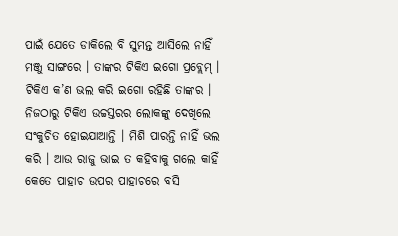ପାଇଁ ଯେତେ ଡାକିଲେ ବି ସୁମନ୍ତ ଆସିଲେ ନାହିଁ ମଞ୍ଜୁ ସାଙ୍ଗରେ । ତାଙ୍କର ଟିକିଏ ଇଗୋ ପ୍ରବ୍ଲେମ୍ । ଟିକିଏ କ’ଣ ଭଲ କରି ଇଗୋ ରହିଛି ତାଙ୍କର । ନିଜଠାରୁ ଟିକିଏ ଉଚ୍ଚସ୍ତରର ଲୋକଙ୍କୁ ଦେଖିଲେ ସଂକୁଚିତ ହୋଇଯାଆନ୍ତି । ମିଶି ପାରନ୍ତି ନାହିଁ ଭଲ କରି । ଆଉ ରାଜୁ ଭାଇ ତ କହିବାକୁ ଗଲେ କାହିଁ କେତେ ପାହାଚ ଉପର ପାହାଚରେ ବସି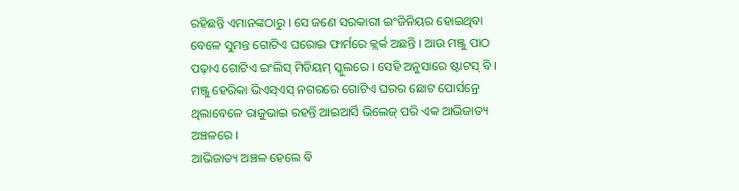ରହିଛନ୍ତି ଏମାନଙ୍କଠାରୁ । ସେ ଜଣେ ସରକାରୀ ଇଂଜିନିୟର ହୋଇଥିବା ବେଳେ ସୁମନ୍ତ ଗୋଟିଏ ଘରୋଇ ଫାର୍ମରେ କ୍ଲର୍କ ଅଛନ୍ତି । ଆଉ ମଞ୍ଜୁ ପାଠ ପଢ଼ାଏ ଗୋଟିଏ ଇଂଲିସ୍ ମିଡିୟମ୍ ସ୍କୁଲରେ । ସେହି ଅନୁସାରେ ଷ୍ଟାଟସ୍ ବି । ମଞ୍ଜୁ ହେରିକା ଭିଏସ୍ଏସ୍ ନଗରରେ ଗୋଟିଏ ଘରର ଛୋଟ ପୋର୍ସନ୍ରେ ଥିଲାବେଳେ ରାଜୁଭାଇ ରହନ୍ତି ଆଇଆର୍ସି ଭିଲେଜ୍ ପରି ଏକ ଆଭିଜାତ୍ୟ ଅଞ୍ଚଳରେ ।
ଆଭିଜାତ୍ୟ ଅଞ୍ଚଳ ହେଲେ ବି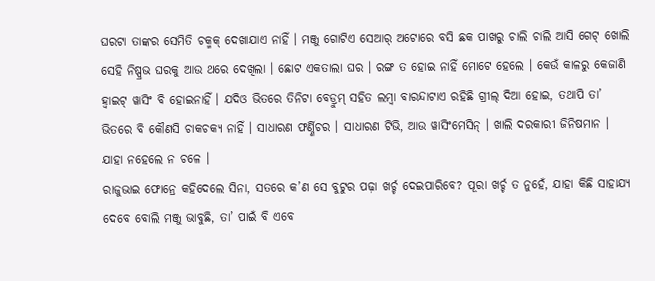ଘରଟା ତାଙ୍କର ସେମିତି ଚକ୍ମକ୍ ଦେଖାଯାଏ ନାହିଁ । ମଞ୍ଜୁ ଗୋଟିଏ ସେଆର୍ ଅଟୋରେ ବସି ଛକ ପାଖରୁ ଚାଲି ଚାଲି ଆସି ଗେଟ୍ ଖୋଲି ସେହି ନିଷ୍ପ୍ରଭ ଘରକୁ ଆଉ ଥରେ ଦେଖିଲା । ଛୋଟ ଏକତାଲା ଘର । ରଙ୍ଗ ତ ହୋଇ ନାହିଁ ମୋଟେ ହେଲେ । କେଉଁ କାଳରୁ କେଜାଣି ହ୍ୱାଇଟ୍ ୱାସିଂ ବି ହୋଇନାହିଁ । ଯଦିଓ ଭିତରେ ତିନିଟା ବେଡ୍ରୁମ୍ ସହିତ ଲମ୍ବା ବାରନ୍ଦାଟାଏ ରହିଛି ଗ୍ରୀଲ୍ ଦିଆ ହୋଇ, ତଥାପି ତା’ ଭିତରେ ବି କୌଣସି ଚାକଚକ୍ୟ ନାହିଁ । ସାଧାରଣ ଫର୍ଣ୍ଣିଚର । ସାଧାରଣ ଟିଭି, ଆଉ ୱାସିଂମେସିନ୍ । ଖାଲି ଦରକାରୀ ଜିନିଷମାନ । ଯାହା ନହେଲେ ନ ଚଳେ ।
ରାଜୁଭାଇ ଫୋନ୍ରେ କହିଦେଲେ ସିନା, ସତରେ କ’ଣ ସେ ବୁଟୁର ପଢ଼ା ଖର୍ଚ୍ଚ ଦେଇପାରିବେ? ପୂରା ଖର୍ଚ୍ଚ ତ ନୁହେଁ, ଯାହା କିଛି ସାହାଯ୍ୟ ଦେବେ ବୋଲି ମଞ୍ଜୁ ଭାବୁଛି, ତା’ ପାଇଁ ବି ଏବେ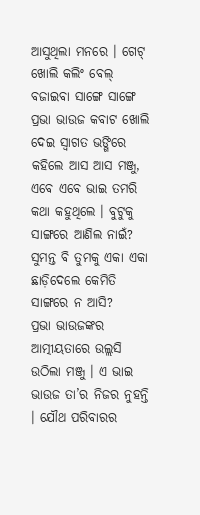ଆସୁଥିଲା ମନରେ । ଗେଟ୍ ଖୋଲି କଲିଂ ବେଲ୍ ବଜାଇବା ସାଙ୍ଗେ ସାଙ୍ଗେ ପ୍ରଭା ଭାଉଜ କବାଟ ଖୋଲି ଦେଇ ସ୍ୱାଗତ ଭଙ୍ଗିରେ କହିଲେ ଆସ ଆସ ମଞ୍ଜୁ, ଏବେ ଏବେ ଭାଇ ତମରି କଥା କହୁଥିଲେ । ବୁଟୁକୁ ସାଙ୍ଗରେ ଆଣିଲ ନାଇଁ? ସୁମନ୍ତ ବି ତୁମକୁ ଏକା ଏକା ଛାଡ଼ିଦେଲେ କେମିତି ସାଙ୍ଗରେ ନ ଆସି?
ପ୍ରଭା ଭାଉଜଙ୍କର ଆତ୍ମୀୟତାରେ ଉଲ୍ଲସି ଉଠିଲା ମଞ୍ଜୁ । ଏ ଭାଇ ଭାଉଜ ତା’ର ନିଜର ନୁହନ୍ତି । ଯୌଥ ପରିବାରର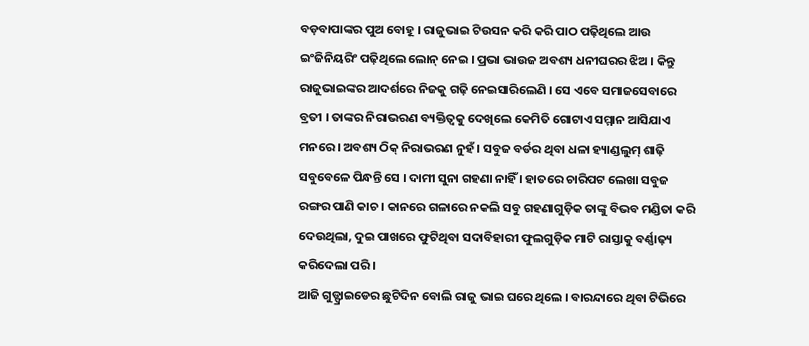ବଡ଼ବାପାଙ୍କର ପୁଅ ବୋହୂ । ରାଜୁଭାଇ ଟିଉସନ କରି କରି ପାଠ ପଢ଼ିଥିଲେ ଆଉ ଇଂଜିନିୟରିଂ ପଢ଼ିଥିଲେ ଲୋନ୍ ନେଇ । ପ୍ରଭା ଭାଉଜ ଅବଶ୍ୟ ଧନୀଘରର ଝିଅ । କିନ୍ତୁ ରାଜୁଭାଇଙ୍କର ଆଦର୍ଶରେ ନିଜକୁ ଗଢ଼ି ନେଇସାରିଲେଣି । ସେ ଏବେ ସମାଜସେବାରେ ବ୍ରତୀ । ତାଙ୍କର ନିରାଭରଣ ବ୍ୟକ୍ତିତ୍ୱକୁ ଦେଖିଲେ କେମିତି ଗୋଟାଏ ସମ୍ମାନ ଆସିଯାଏ ମନରେ । ଅବଶ୍ୟ ଠିକ୍ ନିରାଭରଣ ନୁହଁ । ସବୁଜ ବର୍ଡର ଥିବା ଧଳା ହ୍ୟାଣ୍ଡଲୁମ୍ ଶାଢ଼ି ସବୁବେଳେ ପିନ୍ଧନ୍ତି ସେ । ଦାମୀ ସୁନା ଗହଣା ନାହିଁ । ହାତରେ ଚାରିପଟ ଲେଖା ସବୁଜ ରଙ୍ଗର ପାଣି କାଚ । କାନରେ ଗଳାରେ ନକଲି ସବୁ ଗହଣାଗୁଡ଼ିକ ତାଙ୍କୁ ବିଭବ ମଣ୍ଡିତା କରି ଦେଉଥିଲା, ଦୁଇ ପାଖରେ ଫୁଟିଥିବା ସଦାବିହାରୀ ଫୁଲଗୁଡ଼ିକ ମାଟି ରାସ୍ତାକୁ ବର୍ଣ୍ଣାଢ଼୍ୟ କରିଦେଲା ପରି ।
ଆଜି ଗୁଡ୍ଫ୍ରାଇଡେର ଛୁଟିଦିନ ବୋଲି ରାଜୁ ଭାଇ ଘରେ ଥିଲେ । ବାରନ୍ଦାରେ ଥିବା ଟିଭିରେ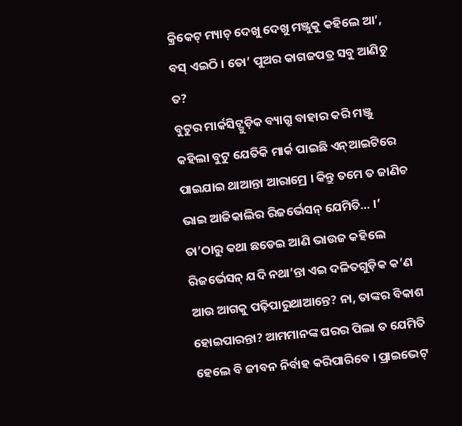କ୍ରିକେଟ୍ ମ୍ୟାଚ୍ ଦେଖୁ ଦେଖୁ ମଞ୍ଜୁକୁ କହିଲେ ଆ’, ବସ୍ ଏଇଠି । ତୋ’ ପୁଅର କାଗଜପତ୍ର ସବୁ ଆଣିଚୁ ତ?
ବୁଟୁର ମାର୍କସିଟ୍ଗୁଡ଼ିକ ବ୍ୟାଗ୍ରୁ ବାହାର କରି ମଞ୍ଜୁ କହିଲା ବୁଟୁ ଯେତିକି ମାର୍କ ପାଇଛି ଏନ୍ଆଇଟିରେ ପାଇଯାଇ ଥାଆନ୍ତା ଆରାମ୍ରେ । କିନ୍ତୁ ତମେ ତ ଜାଣିଚ ଭାଇ ଆଜିକାଲିର ରିଜର୍ଭେସନ୍ ଯେମିତି… ।’
ତା’ଠାରୁ କଥା ଛଡେଇ ଆଣି ଭାଉଜ କହିଲେ ରିଜର୍ଭେସନ୍ ଯଦି ନଥା’ନ୍ତା ଏଇ ଦଳିତଗୁଡ଼ିକ କ’ଣ ଆଉ ଆଗକୁ ପଢ଼ିପାରୁଥାଆନ୍ତେ? ନା, ତାଙ୍କର ବିକାଶ ହୋଇପାରନ୍ତା? ଆମମାନଙ୍କ ଘରର ପିଲା ତ ଯେମିତି ହେଲେ ବି ଜୀବନ ନିର୍ବାହ କରିପାରିବେ । ପ୍ରାଇଭେଟ୍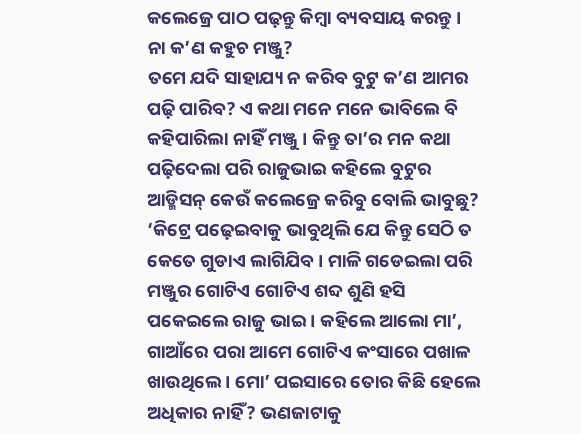କଲେଜ୍ରେ ପାଠ ପଢ଼ନ୍ତୁ କିମ୍ବା ବ୍ୟବସାୟ କରନ୍ତୁ । ନା କ’ଣ କହୁଚ ମଞ୍ଜୁ?
ତମେ ଯଦି ସାହାଯ୍ୟ ନ କରିବ ବୁଟୁ କ’ଣ ଆମର ପଢ଼ି ପାରିବ? ଏ କଥା ମନେ ମନେ ଭାବିଲେ ବି କହିପାରିଲା ନାହିଁ ମଞ୍ଜୁ । କିନ୍ତୁ ତା’ର ମନ କଥା ପଢ଼ିଦେଲା ପରି ରାଜୁଭାଇ କହିଲେ ବୁଟୁର ଆଡ୍ମିସନ୍ କେଉଁ କଲେଜ୍ରେ କରିବୁ ବୋଲି ଭାବୁଛୁ?
‘କିଟ୍ରେ ପଢ଼େଇବାକୁ ଭାବୁଥିଲି ଯେ କିନ୍ତୁ ସେଠି ତ କେତେ ଗୁଡାଏ ଲାଗିଯିବ । ମାଳି ଗଡେଇଲା ପରି ମଞ୍ଜୁର ଗୋଟିଏ ଗୋଟିଏ ଶବ୍ଦ ଶୁଣି ହସି ପକେଇଲେ ରାଜୁ ଭାଇ । କହିଲେ ଆଲୋ ମା’, ଗାଆଁରେ ପରା ଆମେ ଗୋଟିଏ କଂସାରେ ପଖାଳ ଖାଉଥିଲେ । ମୋ’ ପଇସାରେ ତୋର କିଛି ହେଲେ ଅଧିକାର ନାହିଁ? ଭଣଜାଟାକୁ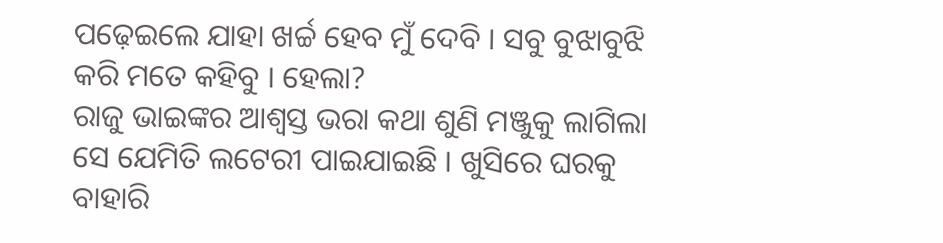ପଢ଼େଇଲେ ଯାହା ଖର୍ଚ୍ଚ ହେବ ମୁଁ ଦେବି । ସବୁ ବୁଝାବୁଝି କରି ମତେ କହିବୁ । ହେଲା?
ରାଜୁ ଭାଇଙ୍କର ଆଶ୍ୱସ୍ତ ଭରା କଥା ଶୁଣି ମଞ୍ଜୁକୁ ଲାଗିଲା ସେ ଯେମିତି ଲଟେରୀ ପାଇଯାଇଛି । ଖୁସିରେ ଘରକୁ ବାହାରି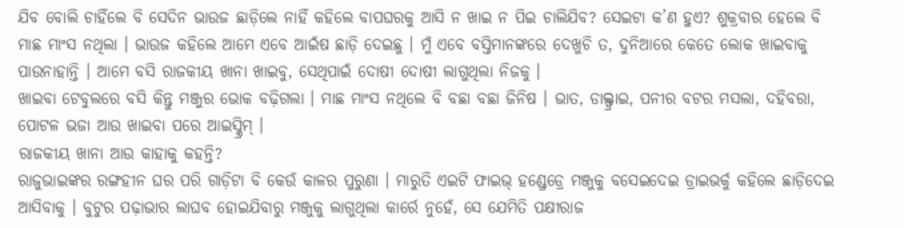ଯିବ ବୋଲି ଚାହିଁଲେ ବି ସେଦିନ ଭାଉଜ ଛାଡ଼ିଲେ ନାହିଁ କହିଲେ ବାପଘରକୁ ଆସି ନ ଖାଇ ନ ପିଇ ଚାଲିଯିବ? ସେଇଟା କ’ଣ ହୁଏ? ଶୁକ୍ରବାର ହେଲେ ବି ମାଛ ମାଂସ ନଥିଲା । ଭାଉଜ କହିଲେ ଆମେ ଏବେ ଆଇଁଷ ଛାଡ଼ି ଦେଇଛୁ । ମୁଁ ଏବେ ବସ୍ତିମାନଙ୍କରେ ଦେଖୁଚି ତ, ଦୁନିଆରେ କେତେ ଲୋକ ଖାଇବାକୁ ପାଉନାହାନ୍ତି । ଆମେ ବସି ରାଜକୀୟ ଖାନା ଖାଇବୁ, ସେଥିପାଇଁ ଦୋଷୀ ଦୋଷୀ ଲାଗୁଥିଲା ନିଜକୁ ।
ଖାଇବା ଟେବୁଲରେ ବସି କିନ୍ତୁ ମଞ୍ଜୁର ଭୋକ ବଢ଼ିଗଲା । ମାଛ ମାଂସ ନଥିଲେ ବି ବଛା ବଛା ଜିନିଷ । ଭାତ, ଡାଲ୍ଫ୍ରାଇ, ପନୀର ବଟର ମସଲା, ଦହିବରା, ପୋଟଳ ଭଜା ଆଉ ଖାଇବା ପରେ ଆଇସ୍କ୍ରିମ୍ ।
ରାଜକୀୟ ଖାନା ଆଉ କାହାକୁ କହନ୍ତି?
ରାଜୁଭାଇଙ୍କର ରଙ୍ଗହୀନ ଘର ପରି ଗାଡ଼ିଟା ବି କେଉଁ କାଳର ପୁରୁଣା । ମାରୁତି ଏଇଟି ଫାଇଭ୍ ହଣ୍ଡ୍ରେଡ୍ରେ ମଞ୍ଜୁକୁ ବସେଇଦେଇ ଡ୍ରାଇଭର୍କୁ କହିଲେ ଛାଡ଼ିଦେଇ ଆସିବାକୁ । ବୁଟୁର ପଢ଼ାଭାର ଲାଘବ ହୋଇଯିବାରୁ ମଞ୍ଜୁକୁ ଲାଗୁଥିଲା କାର୍ରେ ନୁହେଁ, ସେ ଯେମିତି ପକ୍ଷୀରାଜ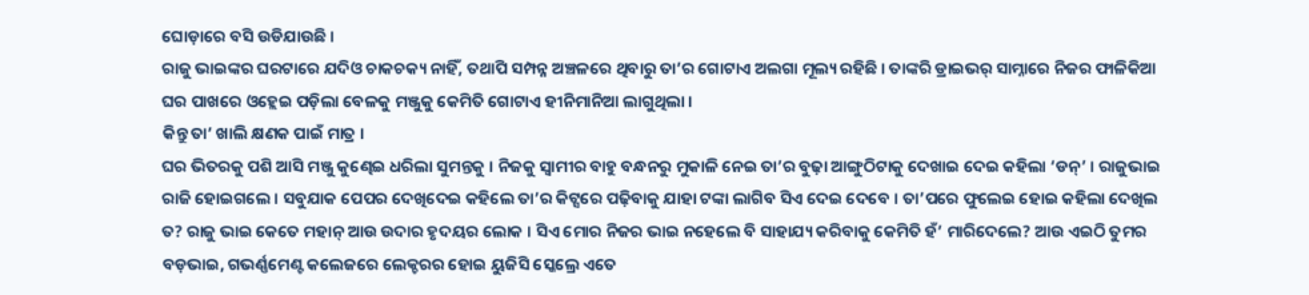ଘୋଡ଼ାରେ ବସି ଉଡିଯାଉଛି ।
ରାଜୁ ଭାଇଙ୍କର ଘରଟାରେ ଯଦିଓ ଚାକଚକ୍ୟ ନାହିଁ, ତଥାପି ସମ୍ପନ୍ନ ଅଞ୍ଚଳରେ ଥିବାରୁ ତା’ର ଗୋଟାଏ ଅଲଗା ମୂଲ୍ୟ ରହିଛି । ତାଙ୍କରି ଡ୍ରାଇଭର୍ ସାମ୍ନାରେ ନିଜର ଫାଳିକିଆ ଘର ପାଖରେ ଓହ୍ଲେଇ ପଡ଼ିଲା ବେଳକୁ ମଞ୍ଜୁକୁ କେମିତି ଗୋଟାଏ ହୀନିମାନିଆ ଲାଗୁଥିଲା ।
କିନ୍ତୁ ତା’ ଖାଲି କ୍ଷଣକ ପାଇଁ ମାତ୍ର ।
ଘର ଭିତରକୁ ପଶି ଆସି ମଞ୍ଜୁ କୁଣ୍ଢେଇ ଧରିଲା ସୁମନ୍ତକୁ । ନିଜକୁ ସ୍ୱାମୀର ବାହୁ ବନ୍ଧନରୁ ମୁକାଳି ନେଇ ତା’ର ବୁଢ଼ା ଆଙ୍ଗୁଠିଟାକୁ ଦେଖାଇ ଦେଇ କହିଲା ‘ଡନ୍’ । ରାଜୁଭାଇ ରାଜି ହୋଇଗଲେ । ସବୁଯାକ ପେପର ଦେଖିଦେଇ କହିଲେ ତା’ର କିଟ୍ସରେ ପଢ଼ିବାକୁ ଯାହା ଟଙ୍କା ଲାଗିବ ସିଏ ଦେଇ ଦେବେ । ତା’ପରେ ଫୁଲେଇ ହୋଇ କହିଲା ଦେଖିଲ ତ? ରାଜୁ ଭାଇ କେତେ ମହାନ୍ ଆଉ ଉଦାର ହୃଦୟର ଲୋକ । ସିଏ ମୋର ନିଜର ଭାଇ ନହେଲେ ବି ସାହାଯ୍ୟ କରିବାକୁ କେମିତି ହଁ’ ମାରିଦେଲେ? ଆଉ ଏଇଠି ତୁମର ବଡ଼ଭାଇ, ଗଭର୍ଣ୍ଣମେଣ୍ଟ କଲେଜରେ ଲେକ୍ଚରର ହୋଇ ୟୁଜିସି ସ୍କେଲ୍ରେ ଏତେ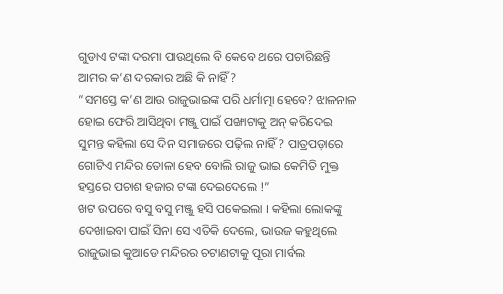ଗୁଡାଏ ଟଙ୍କା ଦରମା ପାଉଥିଲେ ବି କେବେ ଥରେ ପଚାରିଛନ୍ତି ଆମର କ’ଣ ଦରକାର ଅଛି କି ନାହିଁ?
“ସମସ୍ତେ କ’ଣ ଆଉ ରାଜୁଭାଇଙ୍କ ପରି ଧର୍ମାତ୍ମା ହେବେ? ଝାଳନାଳ ହୋଇ ଫେରି ଆସିଥିବା ମଞ୍ଜୁ ପାଇଁ ପଙ୍ଖାଟାକୁ ଅନ୍ କରିଦେଇ ସୁମନ୍ତ କହିଲା ସେ ଦିନ ସମାଜରେ ପଢ଼ିଲ ନାହିଁ? ପାତ୍ରପଡ଼ାରେ ଗୋଟିଏ ମନ୍ଦିର ତୋଳା ହେବ ବୋଲି ରାଜୁ ଭାଇ କେମିତି ମୁକ୍ତ ହସ୍ତରେ ପଚାଶ ହଜାର ଟଙ୍କା ଦେଇଦେଲେ !”
ଖଟ ଉପରେ ବସୁ ବସୁ ମଞ୍ଜୁ ହସି ପକେଇଲା । କହିଲା ଲୋକଙ୍କୁ ଦେଖାଇବା ପାଇଁ ସିନା ସେ ଏତିକି ଦେଲେ, ଭାଉଜ କହୁଥିଲେ ରାଜୁଭାଇ କୁଆଡେ ମନ୍ଦିରର ଚଟାଣଟାକୁ ପୂରା ମାର୍ବଲ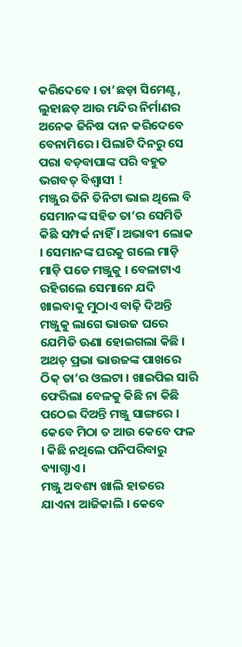କରିଦେବେ । ତା’ଛଡ଼ା ସିମେଣ୍ଟ, ଲୁହାଛଡ଼ ଆଉ ମନ୍ଦିର ନିର୍ମାଣର ଅନେକ ଜିନିଷ ଦାନ କରିଦେବେ ବେନାମିରେ । ପିଲାଟି ଦିନରୁ ସେ ପରା ବଡ଼ବାପାଙ୍କ ପରି ବହୁତ ଭଗବତ୍ ବିଶ୍ୱାସୀ !
ମଞ୍ଜୁର ତିନି ତିନିଟା ଭାଇ ଥିଲେ ବି ସେମାନଙ୍କ ସହିତ ତା’ର ସେମିତି କିଛି ସମ୍ପର୍କ ନାହିଁ । ଅଭାବୀ ଲୋକ । ସେମାନଙ୍କ ଘରକୁ ଗଲେ ମାଡ଼ି ମାଡ଼ି ପଡେ ମଞ୍ଜୁକୁ । ବେଳାଟାଏ ରହିଗଲେ ସେମାନେ ଯଦି ଖାଇବାକୁ ମୁଠାଏ ବାଢ଼ି ଦିଅନ୍ତି ମଞ୍ଜୁକୁ ଲାଗେ ଭାଉଜ ଘରେ ଯେମିତି ଊଣା ହୋଇଗଲା କିଛି ।
ଅଥଚ୍ ପ୍ରଭା ଭାଉଜଙ୍କ ପାଖରେ ଠିକ୍ ତା’ର ଓଲଟା । ଖାଇପିଇ ସାରି ଫେରିଲା ବେଳକୁ କିଛି ନା କିଛି ପଠେଇ ଦିଅନ୍ତି ମଞ୍ଜୁ ସାଙ୍ଗରେ । କେବେ ମିଠା ତ ଆଉ କେବେ ଫଳ । କିଛି ନଥିଲେ ପନିପରିବାରୁ ବ୍ୟାଗ୍ଟାଏ ।
ମଞ୍ଜୁ ଅବଶ୍ୟ ଖାଲି ହାତରେ ଯାଏନା ଆଜିକାଲି । କେବେ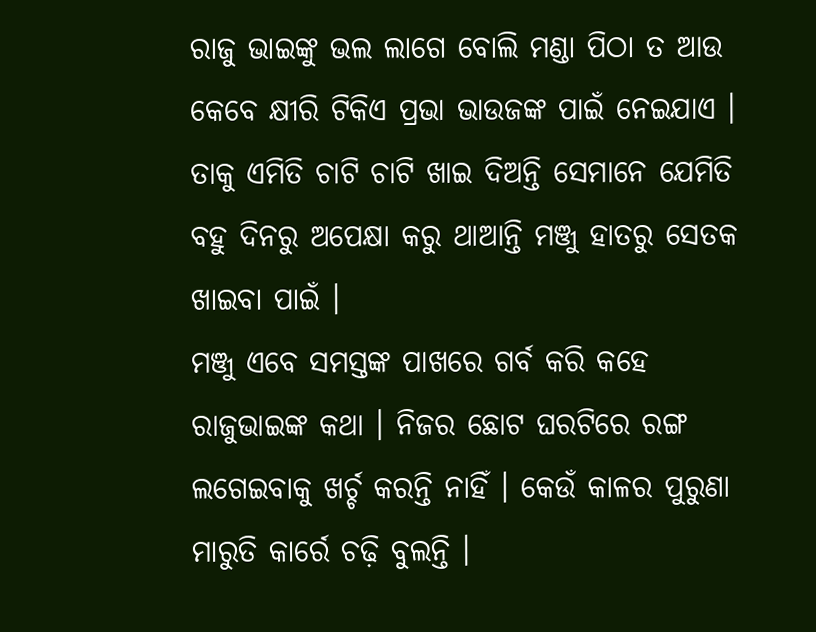ରାଜୁ ଭାଇଙ୍କୁ ଭଲ ଲାଗେ ବୋଲି ମଣ୍ଡା ପିଠା ତ ଆଉ କେବେ କ୍ଷୀରି ଟିକିଏ ପ୍ରଭା ଭାଉଜଙ୍କ ପାଇଁ ନେଇଯାଏ । ତାକୁ ଏମିତି ଚାଟି ଚାଟି ଖାଇ ଦିଅନ୍ତି ସେମାନେ ଯେମିତି ବହୁ ଦିନରୁ ଅପେକ୍ଷା କରୁ ଥାଆନ୍ତି ମଞ୍ଜୁ ହାତରୁ ସେତକ ଖାଇବା ପାଇଁ ।
ମଞ୍ଜୁ ଏବେ ସମସ୍ତଙ୍କ ପାଖରେ ଗର୍ବ କରି କହେ ରାଜୁଭାଇଙ୍କ କଥା । ନିଜର ଛୋଟ ଘରଟିରେ ରଙ୍ଗ ଲଗେଇବାକୁ ଖର୍ଚ୍ଚ କରନ୍ତି ନାହିଁ । କେଉଁ କାଳର ପୁରୁଣା ମାରୁତି କାର୍ରେ ଚଢ଼ି ବୁଲନ୍ତି ।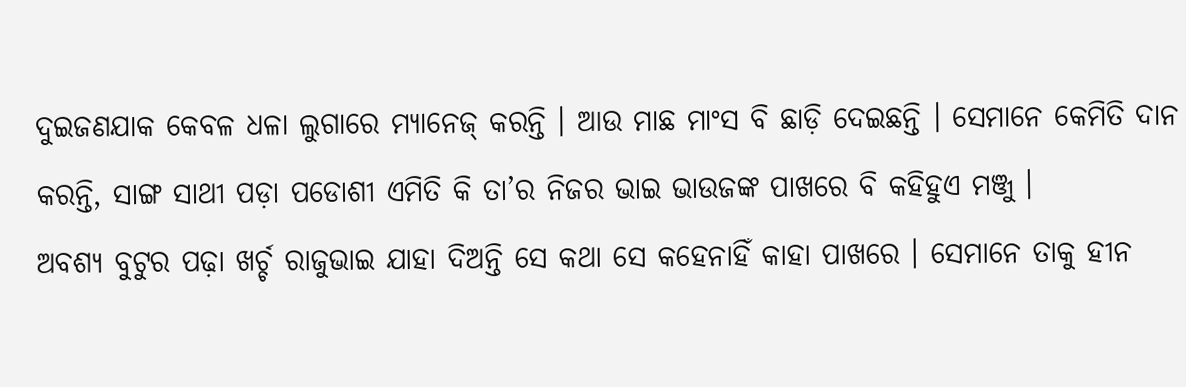ଦୁଇଜଣଯାକ କେବଳ ଧଳା ଲୁଗାରେ ମ୍ୟାନେଜ୍ କରନ୍ତି । ଆଉ ମାଛ ମାଂସ ବି ଛାଡ଼ି ଦେଇଛନ୍ତି । ସେମାନେ କେମିତି ଦାନ କରନ୍ତି, ସାଙ୍ଗ ସାଥୀ ପଡ଼ା ପଡୋଶୀ ଏମିତି କି ତା’ର ନିଜର ଭାଇ ଭାଉଜଙ୍କ ପାଖରେ ବି କହିହୁଏ ମଞ୍ଜୁ ।
ଅବଶ୍ୟ ବୁଟୁର ପଢ଼ା ଖର୍ଚ୍ଚ ରାଜୁଭାଇ ଯାହା ଦିଅନ୍ତି ସେ କଥା ସେ କହେନାହିଁ କାହା ପାଖରେ । ସେମାନେ ତାକୁ ହୀନ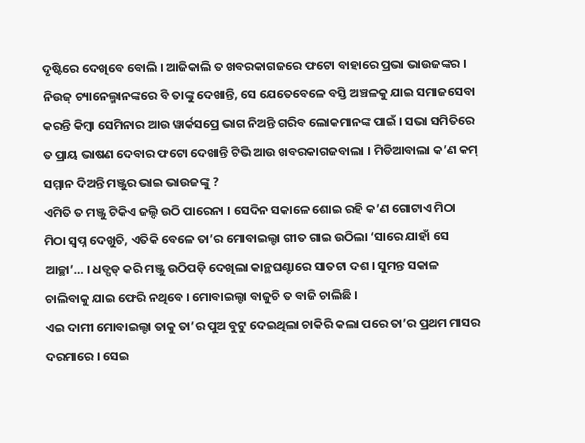ଦୃଷ୍ଟିରେ ଦେଖିବେ ବୋଲି । ଆଜିକାଲି ତ ଖବରକାଗଜରେ ଫଟୋ ବାହାରେ ପ୍ରଭା ଭାଉଜଙ୍କର । ନିଉଜ୍ ଚ୍ୟାନେଲ୍ମାନଙ୍କରେ ବି ତାଙ୍କୁ ଦେଖାନ୍ତି, ସେ ଯେତେବେଳେ ବସ୍ତି ଅଞ୍ଚଳକୁ ଯାଇ ସମାଜସେବା କରନ୍ତି କିମ୍ବା ସେମିନାର ଆଉ ୱାର୍କସପ୍ରେ ଭାଗ ନିଅନ୍ତି ଗରିବ ଲୋକମାନଙ୍କ ପାଇଁ । ସଭା ସମିତିରେ ତ ପ୍ରାୟ ଭାଷଣ ଦେବାର ଫଟୋ ଦେଖାନ୍ତି ଟିଭି ଆଉ ଖବରକାଗଜବାଲା । ମିଡିଆବାଲା କ’ଣ କମ୍ ସମ୍ମାନ ଦିଅନ୍ତି ମଞ୍ଜୁର ଭାଇ ଭାଉଜଙ୍କୁ ?
ଏମିତି ତ ମଞ୍ଜୁ ଟିକିଏ ଜଲ୍ଦି ଉଠି ପାରେନା । ସେଦିନ ସକାଳେ ଶୋଇ ରହି କ’ଣ ଗୋଟାଏ ମିଠା ମିଠା ସ୍ୱପ୍ନ ଦେଖୁଚି, ଏତିକି ବେଳେ ତା’ର ମୋବାଇଲ୍ଟା ଗୀତ ଗାଇ ଉଠିଲା ‘ସାରେ ଯାହାଁ ସେ ଆଚ୍ଛା’… । ଧଡ୍ପଡ୍ କରି ମଞ୍ଜୁ ଉଠିପଡ଼ି ଦେଖିଲା କାନ୍ଥଘଣ୍ଟାରେ ସାତଟା ଦଶ । ସୁମନ୍ତ ସକାଳ ଚାଲିବାକୁ ଯାଇ ଫେରି ନଥିବେ । ମୋବାଇଲ୍ଟା ବାଜୁଚି ତ ବାଜି ଚାଲିଛି ।
ଏଇ ଦାମୀ ମୋବାଇଲ୍ଟା ତାକୁ ତା’ର ପୁଅ ବୁଟୁ ଦେଇଥିଲା ଚାକିରି କଲା ପରେ ତା’ର ପ୍ରଥମ ମାସର ଦରମାରେ । ସେଇ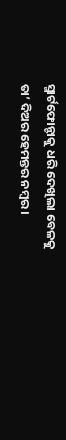ସ୍ମାର୍ଟଫୋନ୍ଟାକୁ ଧରି ଦେଖିଲା ବେଳକୁ ତା’ ଦିଅର ହେମନ୍ତର ନମ୍ବର ।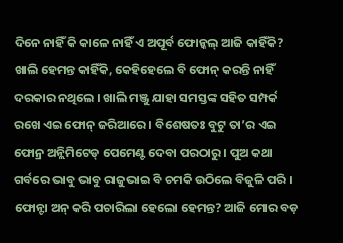ଦିନେ ନାହିଁ କି କାଳେ ନାହିଁ ଏ ଅପୂର୍ବ ଫୋନ୍କଲ୍ ଆଜି କାହିଁକି? ଖାଲି ହେମନ୍ତ କାହିଁକି, କେହିହେଲେ ବି ଫୋନ୍ କରନ୍ତି ନାହିଁ ଦରକାର ନଥିଲେ । ଖାଲି ମଞ୍ଜୁ ଯାହା ସମସ୍ତଙ୍କ ସହିତ ସମ୍ପର୍କ ରଖେ ଏଇ ଫୋନ୍ ଜରିଆରେ । ବିଶେଷତଃ ବୁଟୁ ତା’ର ଏଇ ଫୋନ୍ର ଅନ୍ଲିମିଟେଡ୍ ପେମେଣ୍ଟ ଦେବା ପରଠାରୁ । ପୁଅ କଥା ଗର୍ବରେ ଭାବୁ ଭାବୁ ରାଜୁଭାଇ ବି ଚମକି ଉଠିଲେ ବିଜୁଳି ପରି । ଫୋନ୍ଟା ଅନ୍ କରି ପଚାରିଲା ହେଲୋ ହେମନ୍ତ? ଆଜି ମୋର ବଡ଼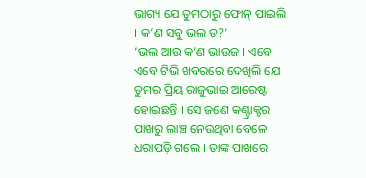ଭାଗ୍ୟ ଯେ ତୁମଠାରୁ ଫୋନ୍ ପାଇଲି । କ’ଣ ସବୁ ଭଲ ତ?’
‘ଭଲ ଆଉ କ’ଣ ଭାଉଜ । ଏବେ ଏବେ ଟିଭି ଖବରରେ ଦେଖିଲି ଯେ ତୁମର ପ୍ରିୟ ରାଜୁଭାଇ ଆରେଷ୍ଟ ହୋଇଛନ୍ତି । ସେ ଜଣେ କଣ୍ଟ୍ରାକ୍ଟର ପାଖରୁ ଲାଞ୍ଚ ନେଉଥିବା ବେଳେ ଧରାପଡ଼ି ଗଲେ । ତାଙ୍କ ପାଖରେ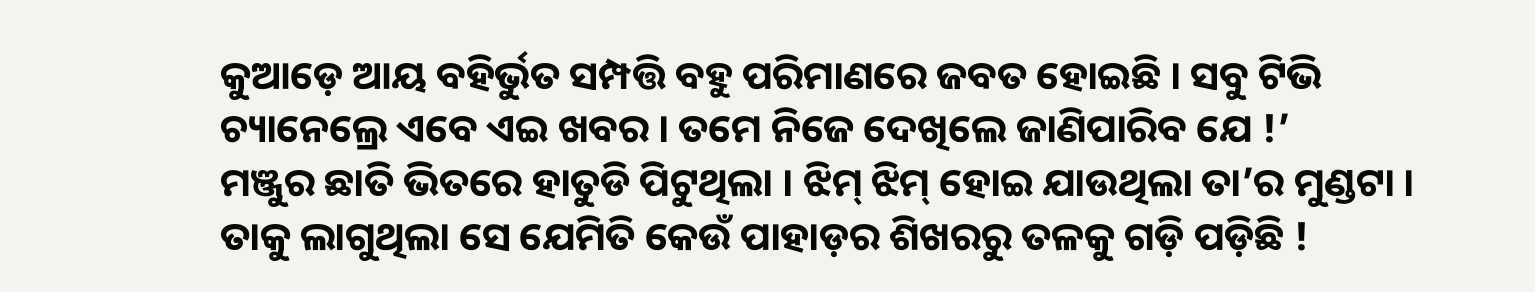କୁଆଡ଼େ ଆୟ ବହିର୍ଭୁତ ସମ୍ପତ୍ତି ବହୁ ପରିମାଣରେ ଜବତ ହୋଇଛି । ସବୁ ଟିଭି ଚ୍ୟାନେଲ୍ରେ ଏବେ ଏଇ ଖବର । ତମେ ନିଜେ ଦେଖିଲେ ଜାଣିପାରିବ ଯେ !’
ମଞ୍ଜୁର ଛାତି ଭିତରେ ହାତୁଡି ପିଟୁଥିଲା । ଝିମ୍ ଝିମ୍ ହୋଇ ଯାଉଥିଲା ତା’ର ମୁଣ୍ଡଟା । ତାକୁ ଲାଗୁଥିଲା ସେ ଯେମିତି କେଉଁ ପାହାଡ଼ର ଶିଖରରୁ ତଳକୁ ଗଡ଼ି ପଡ଼ିଛି !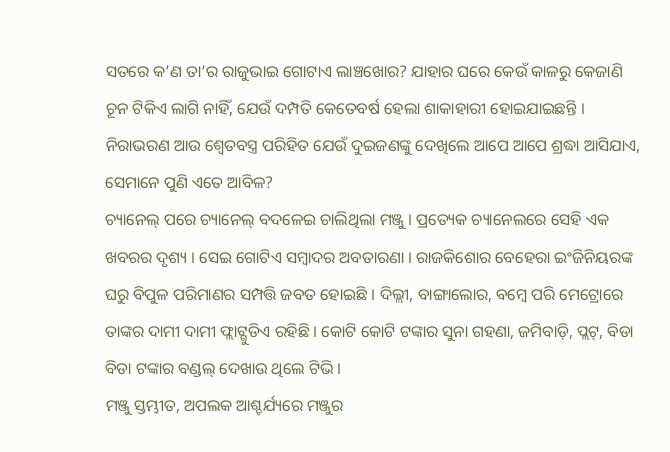ସତରେ କ’ଣ ତା’ର ରାଜୁଭାଇ ଗୋଟାଏ ଲାଞ୍ଚଖୋର? ଯାହାର ଘରେ କେଉଁ କାଳରୁ କେଜାଣି ଚୂନ ଟିକିଏ ଲାଗି ନାହିଁ, ଯେଉଁ ଦମ୍ପତି କେତେବର୍ଷ ହେଲା ଶାକାହାରୀ ହୋଇଯାଇଛନ୍ତି । ନିରାଭରଣ ଆଉ ଶ୍ୱେତବସ୍ତ୍ର ପରିହିତ ଯେଉଁ ଦୁଇଜଣଙ୍କୁ ଦେଖିଲେ ଆପେ ଆପେ ଶ୍ରଦ୍ଧା ଆସିଯାଏ, ସେମାନେ ପୁଣି ଏତେ ଆବିଳ?
ଚ୍ୟାନେଲ୍ ପରେ ଚ୍ୟାନେଲ୍ ବଦଳେଇ ଚାଲିଥିଲା ମଞ୍ଜୁ । ପ୍ରତ୍ୟେକ ଚ୍ୟାନେଲରେ ସେହି ଏକ ଖବରର ଦୃଶ୍ୟ । ସେଇ ଗୋଟିଏ ସମ୍ବାଦର ଅବତାରଣା । ରାଜକିଶୋର ବେହେରା ଇଂଜିନିୟରଙ୍କ ଘରୁ ବିପୁଳ ପରିମାଣର ସମ୍ପତ୍ତି ଜବତ ହୋଇଛି । ଦିଲ୍ଲୀ, ବାଙ୍ଗାଲୋର, ବମ୍ବେ ପରି ମେଟ୍ରୋରେ ତାଙ୍କର ଦାମୀ ଦାମୀ ଫ୍ଲାଟ୍ଗୁଡିଏ ରହିଛି । କୋଟି କୋଟି ଟଙ୍କାର ସୁନା ଗହଣା, ଜମିବାଡ଼ି, ପ୍ଲଟ୍, ବିଡା ବିଡା ଟଙ୍କାର ବଣ୍ଡଲ୍ ଦେଖାଉ ଥିଲେ ଟିଭି ।
ମଞ୍ଜୁ ସ୍ତମ୍ଭୀତ, ଅପଲକ ଆଶ୍ଚର୍ଯ୍ୟରେ ମଞ୍ଜୁର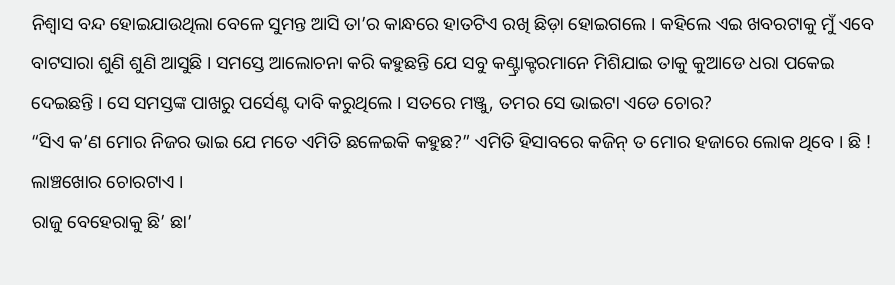ନିଶ୍ୱାସ ବନ୍ଦ ହୋଇଯାଉଥିଲା ବେଳେ ସୁମନ୍ତ ଆସି ତା’ର କାନ୍ଧରେ ହାତଟିଏ ରଖି ଛିଡ଼ା ହୋଇଗଲେ । କହିଲେ ଏଇ ଖବରଟାକୁ ମୁଁ ଏବେ ବାଟସାରା ଶୁଣି ଶୁଣି ଆସୁଛି । ସମସ୍ତେ ଆଲୋଚନା କରି କହୁଛନ୍ତି ଯେ ସବୁ କଣ୍ଟ୍ରାକ୍ଟରମାନେ ମିଶିଯାଇ ତାକୁ କୁଆଡେ ଧରା ପକେଇ ଦେଇଛନ୍ତି । ସେ ସମସ୍ତଙ୍କ ପାଖରୁ ପର୍ସେଣ୍ଟ ଦାବି କରୁଥିଲେ । ସତରେ ମଞ୍ଜୁ, ତମର ସେ ଭାଇଟା ଏଡେ ଚୋର?
“ସିଏ କ’ଣ ମୋର ନିଜର ଭାଇ ଯେ ମତେ ଏମିତି ଛଳେଇକି କହୁଛ?” ଏମିତି ହିସାବରେ କଜିନ୍ ତ ମୋର ହଜାରେ ଲୋକ ଥିବେ । ଛି ! ଲାଞ୍ଚଖୋର ଚୋରଟାଏ ।
ରାଜୁ ବେହେରାକୁ ଛି’ ଛା’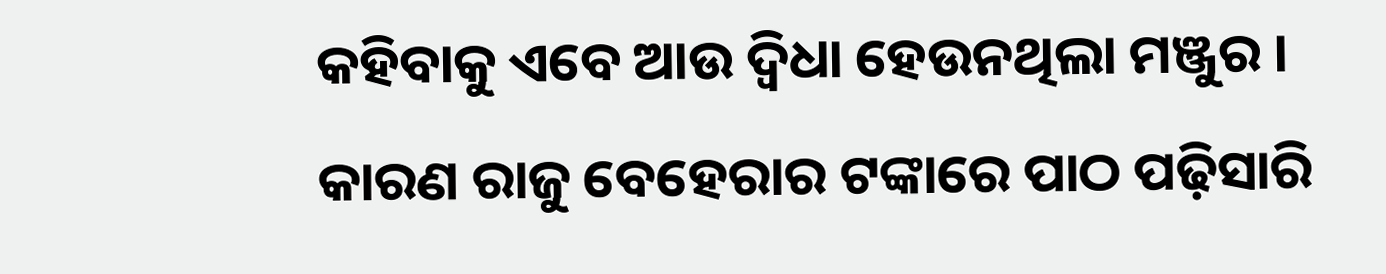କହିବାକୁ ଏବେ ଆଉ ଦ୍ୱିଧା ହେଉନଥିଲା ମଞ୍ଜୁର । କାରଣ ରାଜୁ ବେହେରାର ଟଙ୍କାରେ ପାଠ ପଢ଼ିସାରି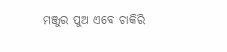ମଞ୍ଜୁର ପୁଅ ଏବେ ଚାକିରି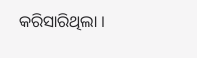କରିସାରିଥିଲା ।